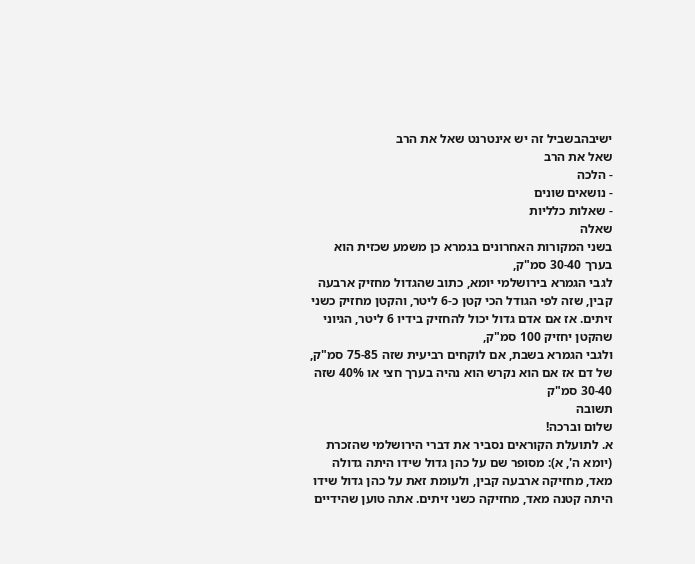ישיבהבשביל זה יש אינטרנט שאל את הרב
שאל את הרב
- הלכה
- נושאים שונים
- שאלות כלליות
שאלה
בשני המקורות האחרונים בגמרא כן משמע שכזית הוא בערך 30-40 סמ"ק,
לגבי הגמרא בירושלמי יומא, כתוב שהגדול מחזיק ארבעה קבין, שזה לפי הגודל הכי קטן כ-6 ליטר, והקטן מחזיק כשני זיתים. אז אם אדם גדול יכול להחזיק בידיו 6 ליטר, הגיוני שהקטן יחזיק 100 סמ"ק,
ולגבי הגמרא בשבת, אם לוקחים רביעית שזה 75-85 סמ"ק, של דם אז אם הוא נקרש הוא נהיה בערך חצי או 40% שזה 30-40 סמ"ק
תשובה
שלום וברכה!
א. לתועלת הקוראים נסביר את דברי הירושלמי שהזכרת (יומא ה', א): מסופר שם על כהן גדול שידו היתה גדולה מאד, מחזיקה ארבעה קבין, ולעומת זאת על כהן גדול שידו היתה קטנה מאד, מחזיקה כשני זיתים. אתה טוען שהידיים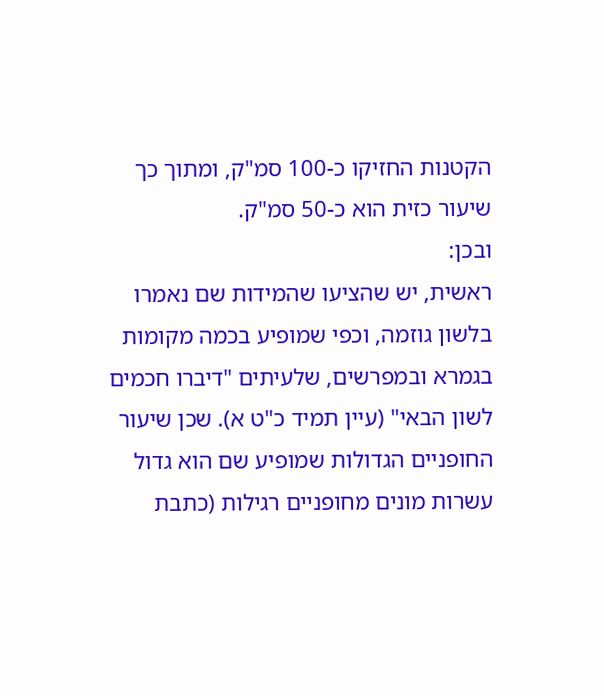הקטנות החזיקו כ-100 סמ"ק, ומתוך כך שיעור כזית הוא כ-50 סמ"ק.
ובכן:
ראשית, יש שהציעו שהמידות שם נאמרו בלשון גוזמה, וכפי שמופיע בכמה מקומות בגמרא ובמפרשים, שלעיתים "דיברו חכמים לשון הבאי" (עיין תמיד כ"ט א). שכן שיעור החופניים הגדולות שמופיע שם הוא גדול עשרות מונים מחופניים רגילות (כתבת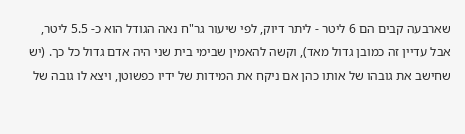שארבעה קבים הם 6 ליטר - ליתר דיוק, לפי שיעור גר"ח נאה הגודל הוא כ- 5.5 ליטר, אבל עדיין זה כמובן גדול מאד), וקשה להאמין שבימי בית שני היה אדם גדול כל כך. (יש שחישב את גובהו של אותו כהן אם ניקח את המידות של ידיו כפשוטן, ויצא לו גובה של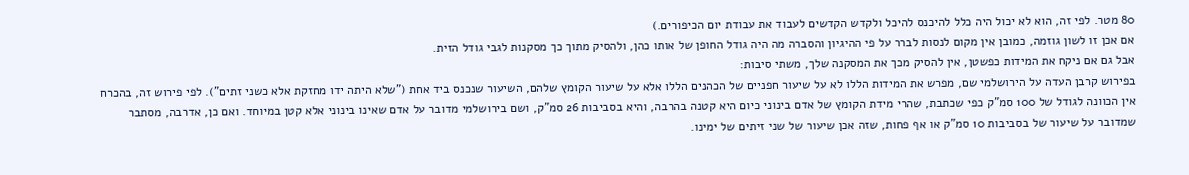80 מטר. לפי זה, הוא לא יכול היה כלל להיכנס להיכל ולקדש הקדשים לעבוד את עבודת יום הכיפורים.)
אם אכן זו לשון גוזמה, כמובן אין מקום לנסות לברר על פי ההיגיון והסברה מה היה גודל החופן של אותו כהן, ולהסיק מתוך כך מסקנות לגבי גודל הזית.
אבל גם אם ניקח את המידות כפשטן, אין להסיק מכך את המסקנה שלך, משתי סיבות:
בפירוש קרבן העדה על הירושלמי שם, מפרש את המידות הללו לא על שיעור חפניים של הכהנים הללו אלא על שיעור הקומץ שלהם, השיעור שנכנס ביד אחת ("שלא היתה ידו מחזקת אלא כשני זתים"). לפי פירוש זה, בהכרח אין הכוונה לגודל של 100 סמ"ק כפי שכתבת, שהרי מידת הקומץ של אדם בינוני כיום היא קטנה בהרבה, והיא בסביבות 26 סמ"ק, ושם בירושלמי מדובר על אדם שאינו בינוני אלא קטן במיוחד. ואם כן, אדרבה, מסתבר שמדובר על שיעור של בסביבות 10 סמ"ק או אף פחות, שזה אכן שיעור של שני זיתים של ימינו.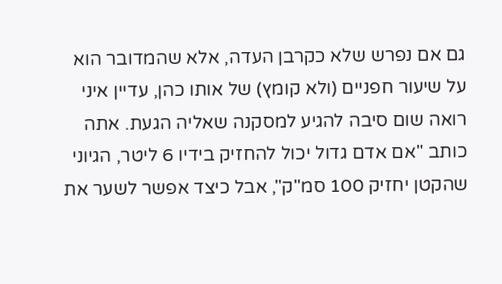גם אם נפרש שלא כקרבן העדה, אלא שהמדובר הוא על שיעור חפניים (ולא קומץ) של אותו כהן, עדיין איני רואה שום סיבה להגיע למסקנה שאליה הגעת. אתה כותב "אם אדם גדול יכול להחזיק בידיו 6 ליטר, הגיוני שהקטן יחזיק 100 סמ"ק", אבל כיצד אפשר לשער את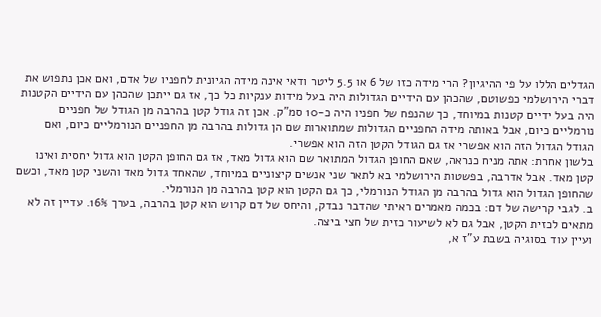הגדלים הללו על פי ההיגיון? הרי מידה כזו של 6 או 5.5 ליטר ודאי אינה מידה הגיונית לחפניו של אדם, ואם אכן נתפוש את דברי הירושלמי כפשוטם, שהכהן עם הידיים הגדולות היה בעל מידות ענקיות כל כך, אז גם ייתכן שהכהן עם הידיים הקטנות היה בעל ידיים קטנות במיוחד, כך שהנפח של חפניו היה כ-10 סמ"ק. אכן זה גודל קטן בהרבה מן הגודל של חפניים נורמליים כיום, אבל באותה מידה החפניים הגדולות שמתוארות שם הן גדולות בהרבה מן החפניים הנורמליים כיום, ואם הגודל הגדול הזה הוא אפשרי אז גם הגודל הקטן הזה הוא אפשרי.
בלשון אחרת: אתה מניח כנראה, שאם החופן הגדול המתואר שם הוא גדול מאד, אז גם החופן הקטן הוא גדול יחסית ואינו קטן מאד. אבל אדרבה, בפשטות הירושלמי בא לתאר שני אנשים קיצוניים במיוחד, שהאחד גדול מאד והשני קטן מאד, וכשם שהחופן הגדול הוא גדול בהרבה מן הגודל הנורמלי, כך גם הקטן הוא קטן בהרבה מן הנורמלי.
ב. לגבי קרישה של דם: בכמה מאמרים ראיתי שהדבר נבדק, והיחס של דם קרוש הוא קטן בהרבה, בערך 16%. עדיין זה לא מתאים לכזית הקטן, אבל גם לא לשיעור כזית של חצי ביצה.
ועיין עוד בסוגיה בשבת ע"ז א,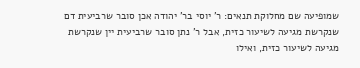שמופיעה שם מחלוקת תנאים: ר' יוסי בר' יהודה אכן סובר שרביעית דם שנקרשת מגיעה לשיעור כזית, אבל ר' נתן סובר שרביעית יין שנקרשת מגיעה לשיעור כזית, ואילו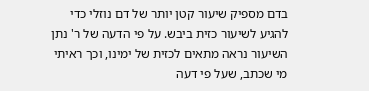בדם מספיק שיעור קטן יותר של דם נוזלי כדי להגיע לשיעור כזית ביבש. על פי הדעה של ר' נתן השיעור נראה מתאים לכזית של ימינו, וכך ראיתי מי שכתב, שעל פי דעה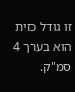זו גודל כזית הוא בערך 4 סמ"ק.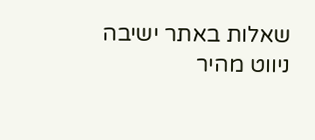שאלות באתר ישיבה
ניווט מהיר